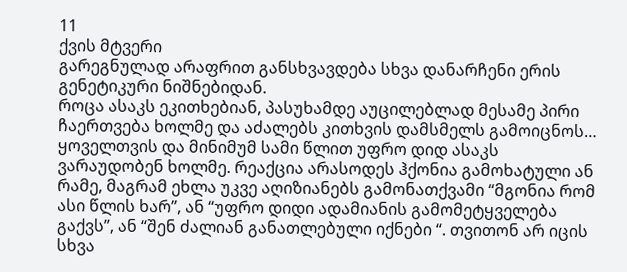11
ქვის მტვერი
გარეგნულად არაფრით განსხვავდება სხვა დანარჩენი ერის გენეტიკური ნიშნებიდან.
როცა ასაკს ეკითხებიან, პასუხამდე აუცილებლად მესამე პირი ჩაერთვება ხოლმე და აძალებს კითხვის დამსმელს გამოიცნოს…
ყოველთვის და მინიმუმ სამი წლით უფრო დიდ ასაკს ვარაუდობენ ხოლმე. რეაქცია არასოდეს ჰქონია გამოხატული ან რამე, მაგრამ ეხლა უკვე აღიზიანებს გამონათქვამი “მგონია რომ ასი წლის ხარ”, ან “უფრო დიდი ადამიანის გამომეტყველება გაქვს”, ან “შენ ძალიან განათლებული იქნები “. თვითონ არ იცის სხვა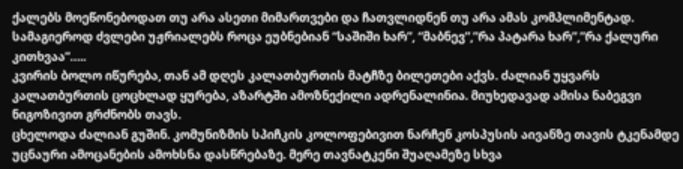ქალებს მოეწონებოდათ თუ არა ასეთი მიმართვები და ჩათვლიდნენ თუ არა ამას კომპლიმენტად.
სამაგიეროდ ძვლები უჟრიალებს როცა ეუბნებიან “საშიში ხარ”, “მაბნევ”,”რა პატარა ხარ”,”რა ქალური კითხვაა”…..
კვირის ბოლო იწურება, თან ამ დღეს კალათბურთის მატჩზე ბილეთები აქვს. ძალიან უყვარს კალათბურთის ცოცხლად ყურება, აზარტში ამოზნექილი ადრენალინია. მიუხედავად ამისა ნაბეგვი ნიგოზივით გრძნობს თავს.
ცხელოდა ძალიან გუშინ. კომუნიზმის სპიჩკის კოლოფებივით ნარჩენ კოსპუსის აივანზე თავის ტკენამდე უცნაური ამოცანების ამოხსნა დასწრებაზე. მერე თავნატკენი შუაღამეზე სხვა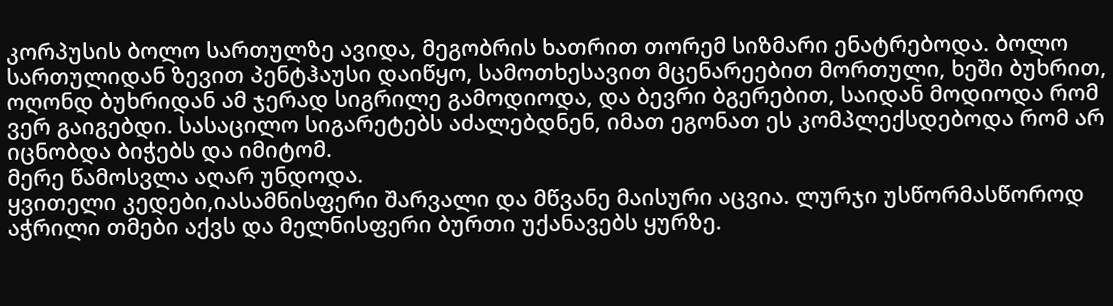კორპუსის ბოლო სართულზე ავიდა, მეგობრის ხათრით თორემ სიზმარი ენატრებოდა. ბოლო სართულიდან ზევით პენტჰაუსი დაიწყო, სამოთხესავით მცენარეებით მორთული, ხეში ბუხრით, ოღონდ ბუხრიდან ამ ჯერად სიგრილე გამოდიოდა, და ბევრი ბგერებით, საიდან მოდიოდა რომ ვერ გაიგებდი. სასაცილო სიგარეტებს აძალებდნენ, იმათ ეგონათ ეს კომპლექსდებოდა რომ არ იცნობდა ბიჭებს და იმიტომ.
მერე წამოსვლა აღარ უნდოდა.
ყვითელი კედები,იასამნისფერი შარვალი და მწვანე მაისური აცვია. ლურჯი უსწორმასწოროდ აჭრილი თმები აქვს და მელნისფერი ბურთი უქანავებს ყურზე.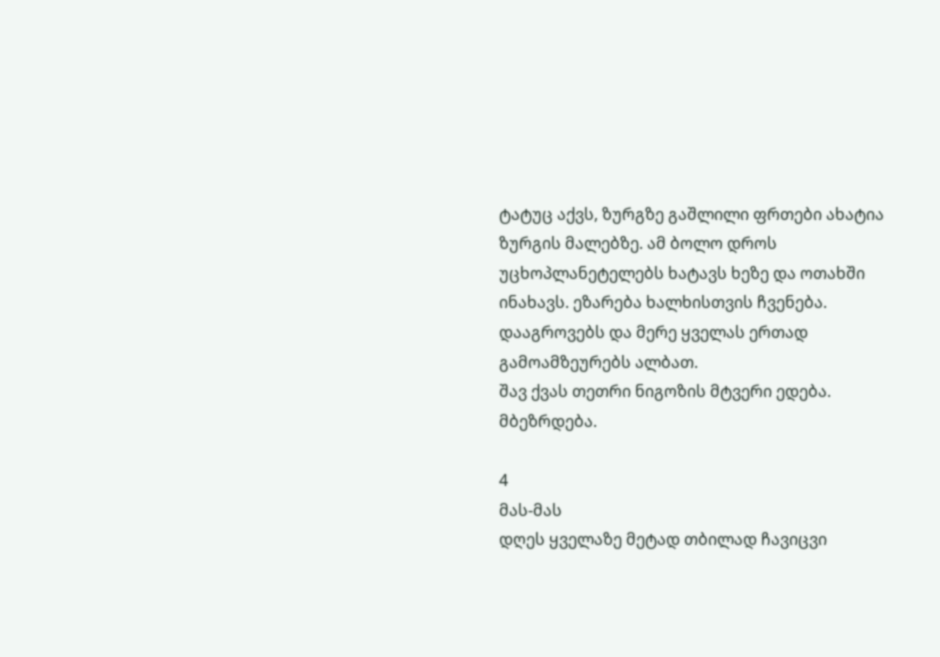ტატუც აქვს, ზურგზე გაშლილი ფრთები ახატია ზურგის მალებზე. ამ ბოლო დროს უცხოპლანეტელებს ხატავს ხეზე და ოთახში ინახავს. ეზარება ხალხისთვის ჩვენება. დააგროვებს და მერე ყველას ერთად გამოამზეურებს ალბათ.
შავ ქვას თეთრი ნიგოზის მტვერი ედება.
მბეზრდება.

4
მას-მას
დღეს ყველაზე მეტად თბილად ჩავიცვი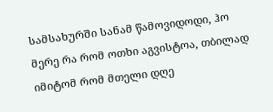სამსახურში სანამ წამოვიდოდი, ჰო მერე რა რომ ოთხი აგვისტოა, თბილად იმიტომ რომ მთელი დღე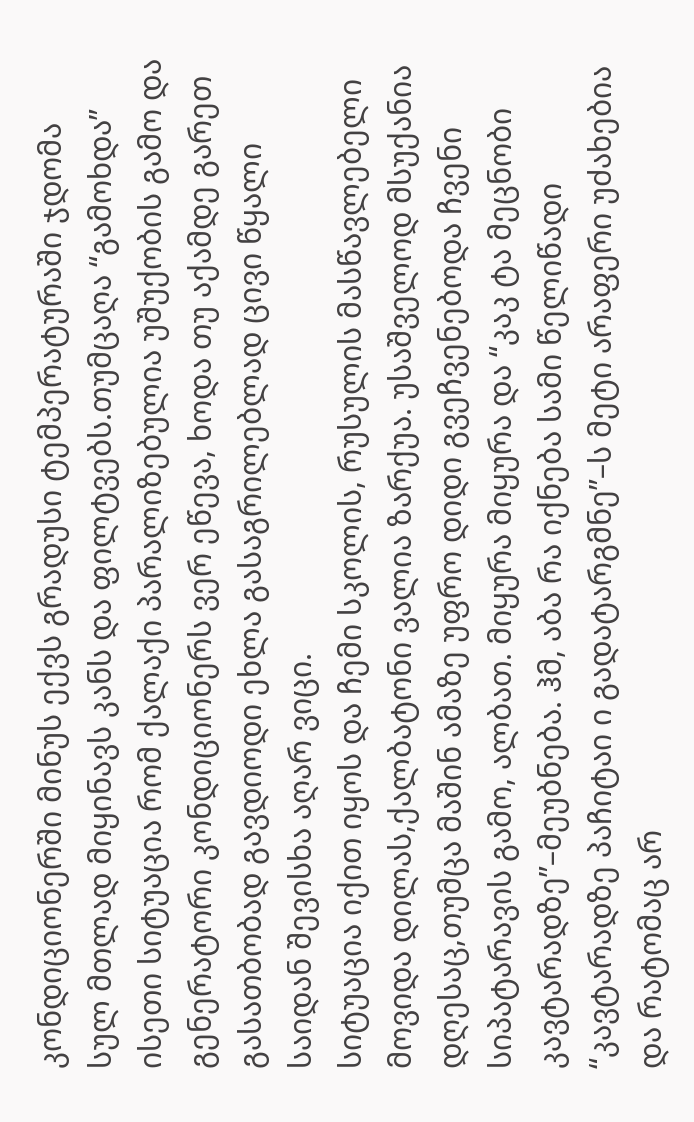კონდიციონერში მინუს ექვს გრადუსი ტემპერატურაში ჯდომა სულ მთლად მიყინავს კანს და ფილტვებს.თუმცაღა “გამოხდა” ისეთი სიტუაცია რომ ქალაქი პარალიზებულია უშუქობის გამო და გენერატორი კონდიციონერს ვერ ეწევა, ხოდა თუ აქამდე გარეთ გასათბობად გავდიოდი ეხლა გასაგრილებლად ცივი წყალი საიდან შევისხა აღარ ვიცი.
სიტუაცია იქით იყოს და ჩემი სკოლის, რუსულის მასწავლებელი მოვიდა დილას,ქალბატონი ვალია ზარქუა. უსაშველოდ მსუქანია დღესაც,თუმცა მაშინ ამაზე უფრო დიდი გვეჩვენებოდა ჩვენი სიპატარავის გამო, ალბათ. მიყურა მიყურა და “კაკ ტა მეცნობი კავტარადზე”–მეუბნება. ჰმ, აბა რა იქნება სამი წელიწადი “კავტარადზე პაჩიტაი ი გადატარგმნე”–ს მეტი არაფერი უძახებია და რატომაც არ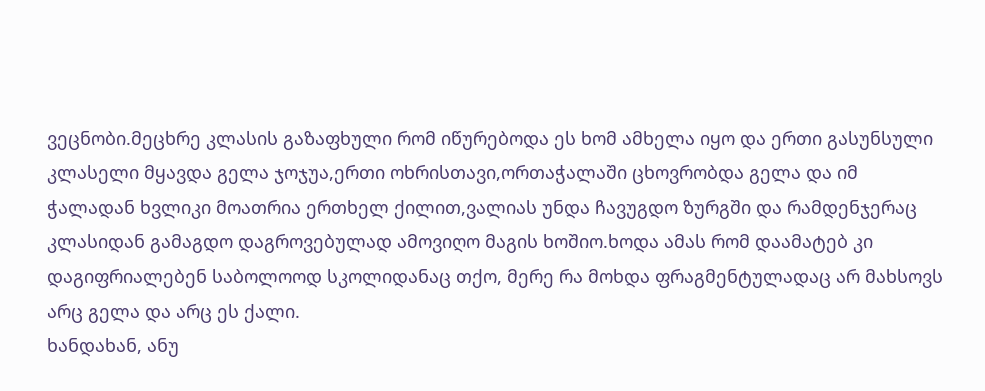ვეცნობი.მეცხრე კლასის გაზაფხული რომ იწურებოდა ეს ხომ ამხელა იყო და ერთი გასუნსული კლასელი მყავდა გელა ჯოჯუა,ერთი ოხრისთავი,ორთაჭალაში ცხოვრობდა გელა და იმ ჭალადან ხვლიკი მოათრია ერთხელ ქილით,ვალიას უნდა ჩავუგდო ზურგში და რამდენჯერაც კლასიდან გამაგდო დაგროვებულად ამოვიღო მაგის ხოშიო.ხოდა ამას რომ დაამატებ კი დაგიფრიალებენ საბოლოოდ სკოლიდანაც თქო, მერე რა მოხდა ფრაგმენტულადაც არ მახსოვს არც გელა და არც ეს ქალი.
ხანდახან, ანუ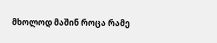მხოლოდ მაშინ როცა რამე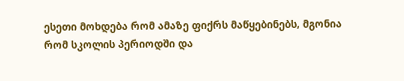ესეთი მოხდება რომ ამაზე ფიქრს მაწყებინებს, მგონია რომ სკოლის პერიოდში და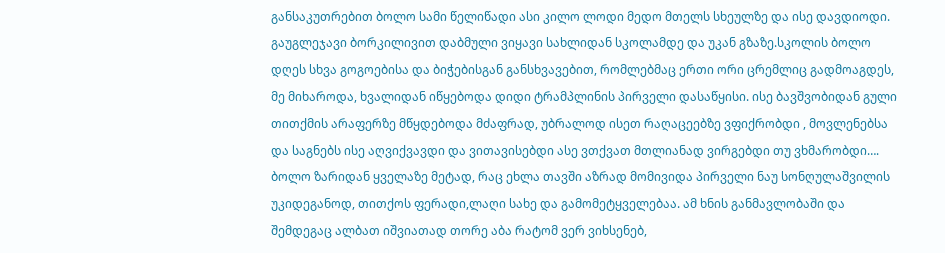განსაკუთრებით ბოლო სამი წელიწადი ასი კილო ლოდი მედო მთელს სხეულზე და ისე დავდიოდი. გაუგლეჯავი ბორკილივით დაბმული ვიყავი სახლიდან სკოლამდე და უკან გზაზე.სკოლის ბოლო დღეს სხვა გოგოებისა და ბიჭებისგან განსხვავებით, რომლებმაც ერთი ორი ცრემლიც გადმოაგდეს, მე მიხაროდა, ხვალიდან იწყებოდა დიდი ტრამპლინის პირველი დასაწყისი. ისე ბავშვობიდან გული თითქმის არაფერზე მწყდებოდა მძაფრად, უბრალოდ ისეთ რაღაცეებზე ვფიქრობდი , მოვლენებსა და საგნებს ისე აღვიქვავდი და ვითავისებდი ასე ვთქვათ მთლიანად ვირგებდი თუ ვხმარობდი…. ბოლო ზარიდან ყველაზე მეტად, რაც ეხლა თავში აზრად მომივიდა პირველი ნაუ სონღულაშვილის უკიდეგანოდ, თითქოს ფერადი,ლაღი სახე და გამომეტყველებაა. ამ ხნის განმავლობაში და შემდეგაც ალბათ იშვიათად თორე აბა რატომ ვერ ვიხსენებ,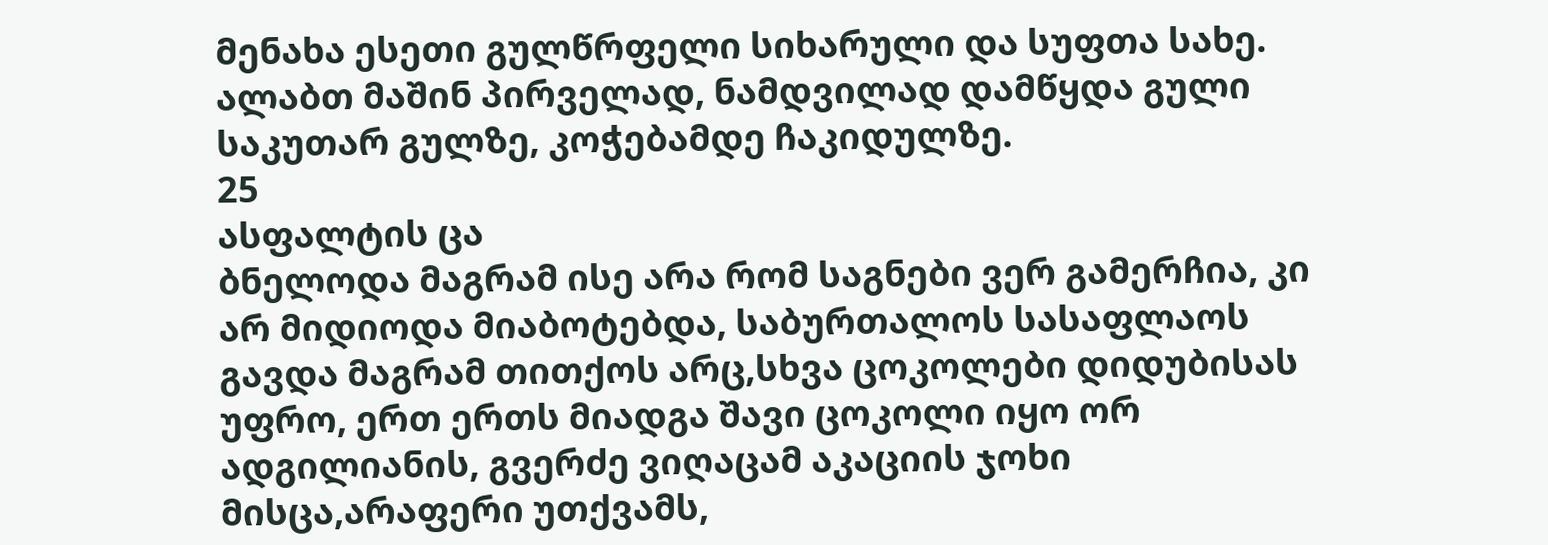მენახა ესეთი გულწრფელი სიხარული და სუფთა სახე. ალაბთ მაშინ პირველად, ნამდვილად დამწყდა გული საკუთარ გულზე, კოჭებამდე ჩაკიდულზე.
25
ასფალტის ცა
ბნელოდა მაგრამ ისე არა რომ საგნები ვერ გამერჩია, კი არ მიდიოდა მიაბოტებდა, საბურთალოს სასაფლაოს გავდა მაგრამ თითქოს არც,სხვა ცოკოლები დიდუბისას უფრო, ერთ ერთს მიადგა შავი ცოკოლი იყო ორ ადგილიანის, გვერძე ვიღაცამ აკაციის ჯოხი მისცა,არაფერი უთქვამს,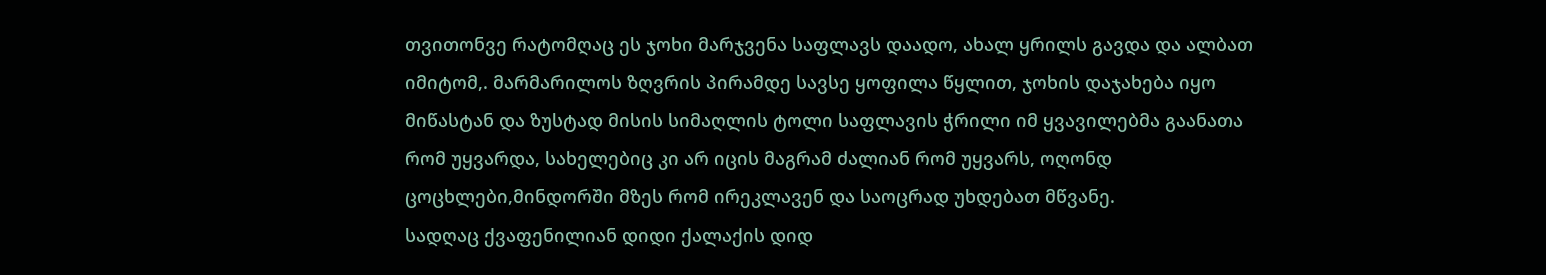თვითონვე რატომღაც ეს ჯოხი მარჯვენა საფლავს დაადო, ახალ ყრილს გავდა და ალბათ იმიტომ,. მარმარილოს ზღვრის პირამდე სავსე ყოფილა წყლით, ჯოხის დაჯახება იყო მიწასტან და ზუსტად მისის სიმაღლის ტოლი საფლავის ჭრილი იმ ყვავილებმა გაანათა რომ უყვარდა, სახელებიც კი არ იცის მაგრამ ძალიან რომ უყვარს, ოღონდ ცოცხლები,მინდორში მზეს რომ ირეკლავენ და საოცრად უხდებათ მწვანე.
სადღაც ქვაფენილიან დიდი ქალაქის დიდ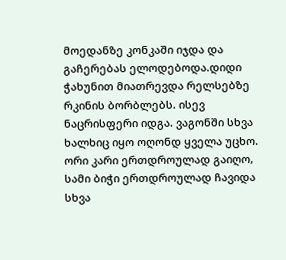მოედანზე კონკაში იჯდა და გაჩერებას ელოდებოდა.დიდი ჭახუნით მიათრევდა რელსებზე რკინის ბორბლებს. ისევ ნაცრისფერი იდგა. ვაგონში სხვა ხალხიც იყო ოღონდ ყველა უცხო. ორი კარი ერთდროულად გაიღო, სამი ბიჭი ერთდროულად ჩავიდა სხვა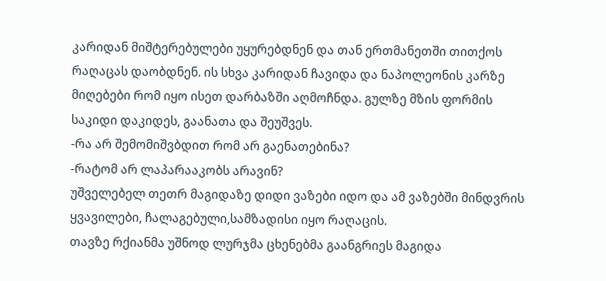კარიდან მიშტერებულები უყურებდნენ და თან ერთმანეთში თითქოს რაღაცას დაობდნენ. ის სხვა კარიდან ჩავიდა და ნაპოლეონის კარზე მიღებები რომ იყო ისეთ დარბაზში აღმოჩნდა. გულზე მზის ფორმის საკიდი დაკიდეს, გაანათა და შეუშვეს.
-რა არ შემომიშვბდით რომ არ გაენათებინა?
-რატომ არ ლაპარააკობს არავინ?
უშველებელ თეთრ მაგიდაზე დიდი ვაზები იდო და ამ ვაზებში მინდვრის ყვავილები, ჩალაგებული,სამზადისი იყო რაღაცის.
თავზე რქიანმა უშნოდ ლურჯმა ცხენებმა გაანგრიეს მაგიდა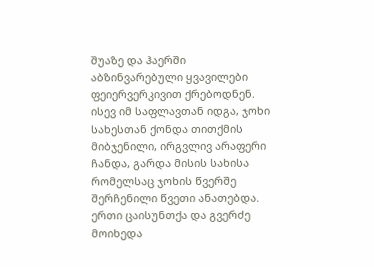შუაზე და ჰაერში აბზინვარებული ყვავილები ფეიერვერკივით ქრებოდნენ.
ისევ იმ საფლავთან იდგა, ჯოხი სახესთან ქონდა თითქმის მიბჯენილი, ირგვლივ არაფერი ჩანდა, გარდა მისის სახისა რომელსაც ჯოხის წვერშე შერჩენილი წვეთი ანათებდა. ერთი ცაისუნთქა და გვერძე მოიხედა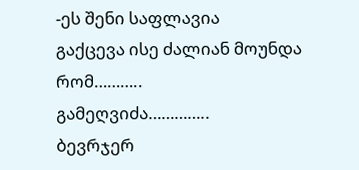-ეს შენი საფლავია
გაქცევა ისე ძალიან მოუნდა რომ………..
გამეღვიძა…………..
ბევრჯერ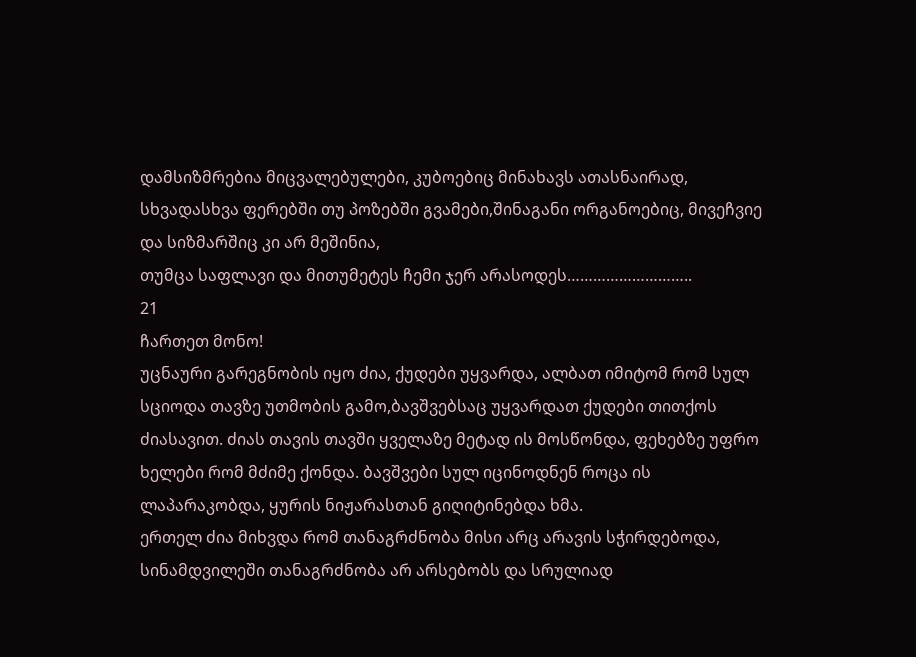დამსიზმრებია მიცვალებულები, კუბოებიც მინახავს ათასნაირად, სხვადასხვა ფერებში თუ პოზებში გვამები,შინაგანი ორგანოებიც, მივეჩვიე და სიზმარშიც კი არ მეშინია,
თუმცა საფლავი და მითუმეტეს ჩემი ჯერ არასოდეს………………………..
21
ჩართეთ მონო!
უცნაური გარეგნობის იყო ძია, ქუდები უყვარდა, ალბათ იმიტომ რომ სულ სციოდა თავზე უთმობის გამო,ბავშვებსაც უყვარდათ ქუდები თითქოს ძიასავით. ძიას თავის თავში ყველაზე მეტად ის მოსწონდა, ფეხებზე უფრო ხელები რომ მძიმე ქონდა. ბავშვები სულ იცინოდნენ როცა ის ლაპარაკობდა, ყურის ნიჟარასთან გიღიტინებდა ხმა.
ერთელ ძია მიხვდა რომ თანაგრძნობა მისი არც არავის სჭირდებოდა, სინამდვილეში თანაგრძნობა არ არსებობს და სრულიად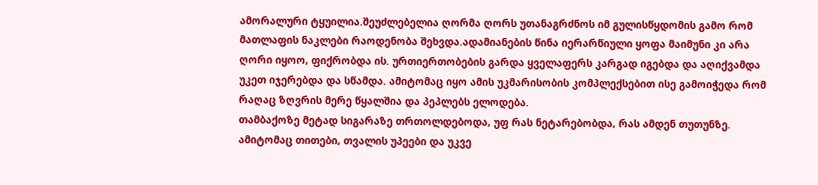ამორალური ტყუილია.შეუძლებელია ღორმა ღორს უთანაგრძნოს იმ გულისწყდომის გამო რომ მათლაფის ნაკლები რაოდენობა შეხვდა.ადამიანების წინა იერარწიული ყოფა მაიმუნი კი არა ღორი იყოო, ფიქრობდა ის. ურთიერთობების გარდა ყველაფერს კარგად იგებდა და აღიქვამდა უკეთ იჯერებდა და სწამდა. ამიტომაც იყო ამის უკმარისობის კომპლექსებით ისე გამოიჭედა რომ რაღაც ზღვრის მერე წყალშია და პეპლებს ელოდება.
თამბაქოზე მეტად სიგარაზე თრთოლდებოდა, უფ რას ნეტარებობდა, რას ამდენ თუთუნზე. ამიტომაც თითები, თვალის უპეები და უკვე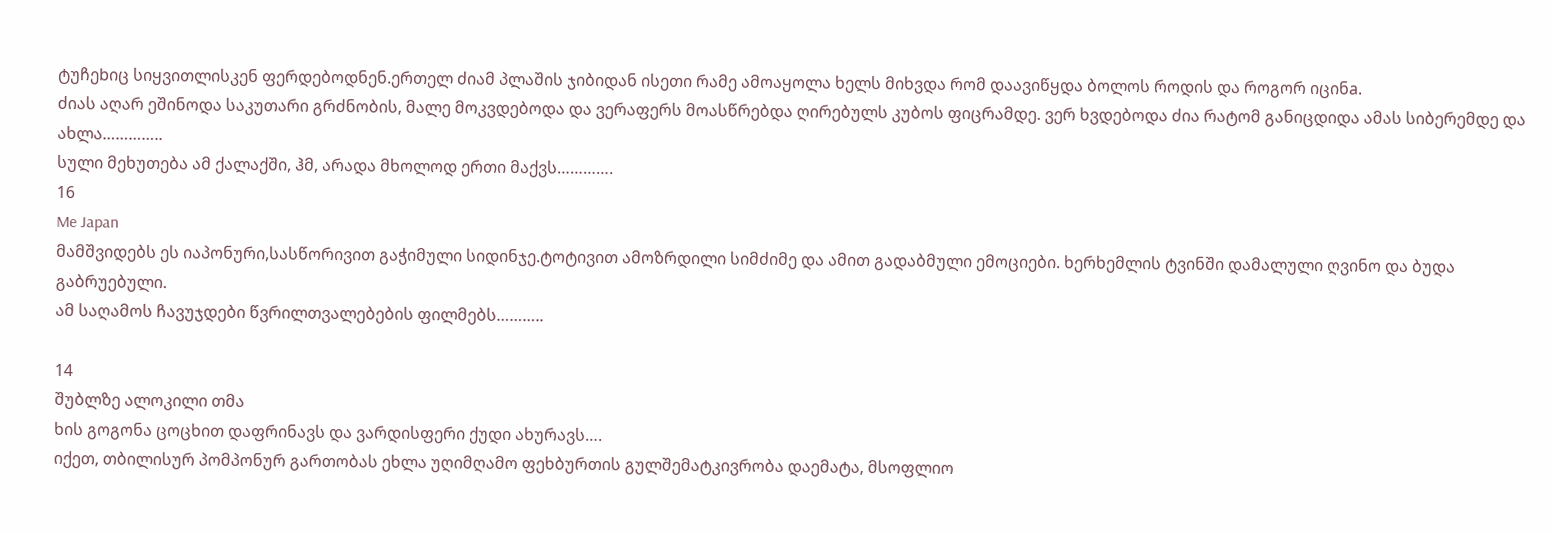ტუჩეbიც სიყვითლისკენ ფერდებოდნენ.ერთელ ძიამ პლაშის ჯიბიდან ისეთი რამე ამოაყოლა ხელს მიხვდა რომ დაავიწყდა ბოლოს როდის და როგორ იცინa.
ძიას აღარ ეშინოდა საკუთარი გრძნობის, მალე მოკვდებოდა და ვერაფერს მოასწრებდა ღირებულს კუბოს ფიცრამდე. ვერ ხვდებოდა ძია რატომ განიცდიდა ამას სიბერემდე და ახლა…………..
სული მეხუთება ამ ქალაქში, ჰმ, არადა მხოლოდ ერთი მაქვს………….
16
Me Japan
მამშვიდებს ეს იაპონური,სასწორივით გაჭიმული სიდინჯე.ტოტივით ამოზრდილი სიმძიმე და ამით გადაბმული ემოციები. ხერხემლის ტვინში დამალული ღვინო და ბუდა გაბრუებული.
ამ საღამოს ჩავუჯდები წვრილთვალებების ფილმებს………..

14
შუბლზე ალოკილი თმა
ხის გოგონა ცოცხით დაფრინავს და ვარდისფერი ქუდი ახურავს….
იქეთ, თბილისურ პომპონურ გართობას ეხლა უღიმღამო ფეხბურთის გულშემატკივრობა დაემატა, მსოფლიო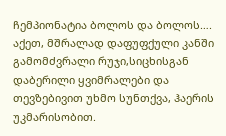ჩემპიონატია ბოლოს და ბოლოს….
აქეთ, მშრალად დაფუფქული კანში გამომძვრალი რუჯი,სიცხისგან დაბერილი ყვიმრალები და თევზებივით უხმო სუნთქვა, ჰაერის უკმარისობით.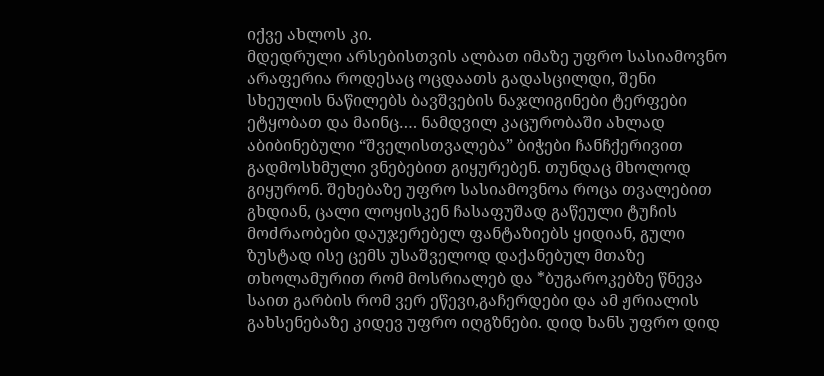იქვე ახლოს კი.
მდედრული არსებისთვის ალბათ იმაზე უფრო სასიამოვნო არაფერია როდესაც ოცდაათს გადასცილდი, შენი სხეულის ნაწილებს ბავშვების ნაჯლიგინები ტერფები ეტყობათ და მაინც…. ნამდვილ კაცურობაში ახლად აბიბინებული “შველისთვალება” ბიჭები ჩანჩქერივით გადმოსხმული ვნებებით გიყურებენ. თუნდაც მხოლოდ გიყურონ. შეხებაზე უფრო სასიამოვნოა როცა თვალებით გხდიან, ცალი ლოყისკენ ჩასაფუშად გაწეული ტუჩის მოძრაობები დაუჯერებელ ფანტაზიებს ყიდიან, გული ზუსტად ისე ცემს უსაშველოდ დაქანებულ მთაზე თხოლამურით რომ მოსრიალებ და *ბუგაროკებზე წნევა საით გარბის რომ ვერ ეწევი,გაჩერდები და ამ ჟრიალის გახსენებაზე კიდევ უფრო იღგზნები. დიდ ხანს უფრო დიდ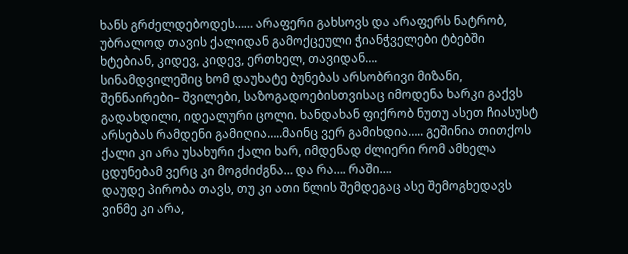ხანს გრძელდებოდეს…… არაფერი გახსოვს და არაფერს ნატრობ, უბრალოდ თავის ქალიდან გამოქცეული ჭიანჭველები ტბებში ხტებიან, კიდევ, კიდევ, ერთხელ, თავიდან….
სინამდვილეშიც ხომ დაუხატე ბუნებას არსობრივი მიზანი, შენნაირები– შვილები, საზოგადოებისთვისაც იმოდენა ხარკი გაქვს გადახდილი, იდეალური ცოლი. ხანდახან ფიქრობ ნუთუ ასეთ ჩიასუსტ არსებას რამდენი გამიღია…..მაინც ვერ გამიხდია….. გეშინია თითქოს ქალი კი არა უსახური ქალი ხარ, იმდენად ძლიერი რომ ამხელა ცდუნებამ ვერც კი მოგძიძგნა… და რა…. რაში….
დაუდე პირობა თავს, თუ კი ათი წლის შემდეგაც ასე შემოგხედავს ვინმე კი არა,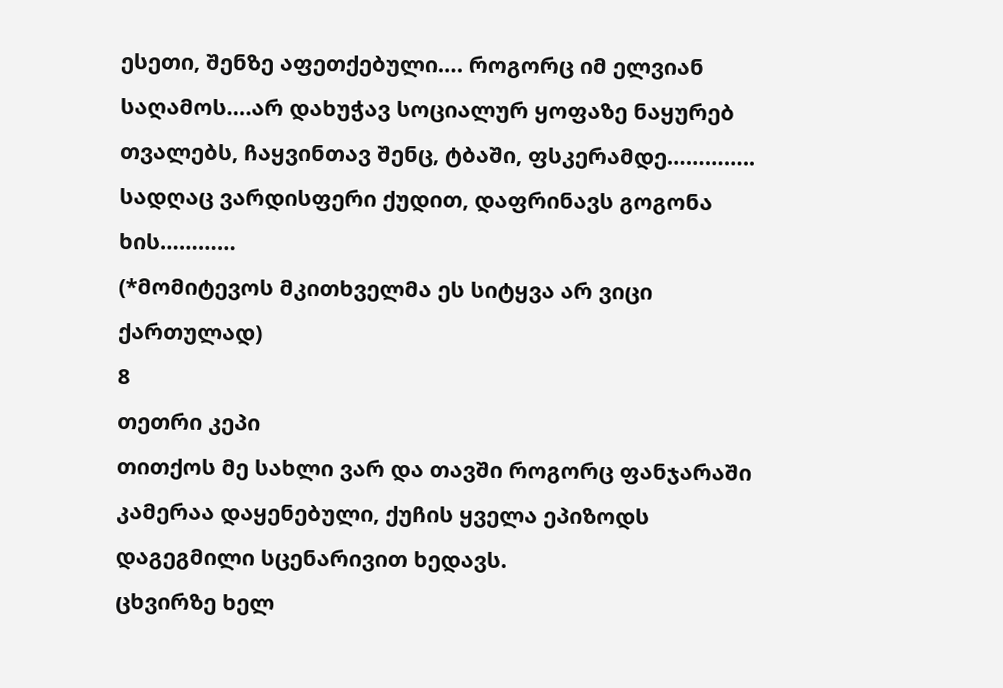ესეთი, შენზე აფეთქებული…. როგორც იმ ელვიან საღამოს….არ დახუჭავ სოციალურ ყოფაზე ნაყურებ თვალებს, ჩაყვინთავ შენც, ტბაში, ფსკერამდე…………..
სადღაც ვარდისფერი ქუდით, დაფრინავს გოგონა ხის…………
(*მომიტევოს მკითხველმა ეს სიტყვა არ ვიცი ქართულად)
8
თეთრი კეპი
თითქოს მე სახლი ვარ და თავში როგორც ფანჯარაში კამერაა დაყენებული, ქუჩის ყველა ეპიზოდს დაგეგმილი სცენარივით ხედავს.
ცხვირზე ხელ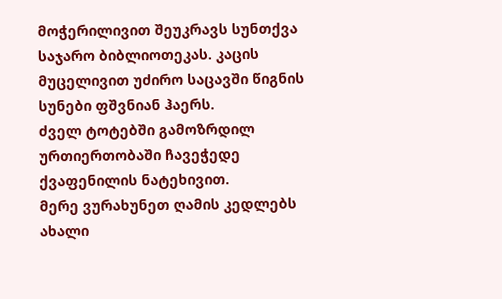მოჭერილივით შეუკრავს სუნთქვა საჯარო ბიბლიოთეკას. კაცის მუცელივით უძირო საცავში წიგნის სუნები ფშვნიან ჰაერს.
ძველ ტოტებში გამოზრდილ ურთიერთობაში ჩავეჭედე ქვაფენილის ნატეხივით.
მერე ვურახუნეთ ღამის კედლებს ახალი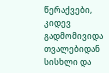წერაქვები, კიდევ გადმომივიდა თვალებიდან სისხლი და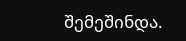შემეშინდა.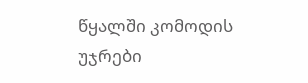წყალში კომოდის უჯრები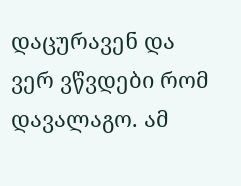დაცურავენ და ვერ ვწვდები რომ დავალაგო. ამ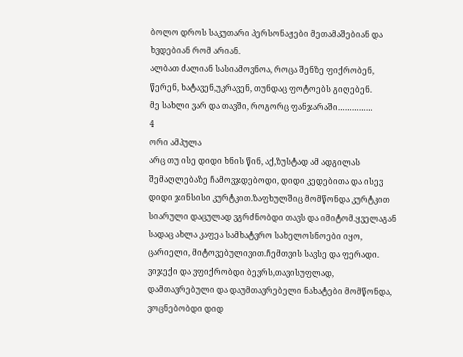ბოლო დროს საკუთარი პერსონაჟები მეთამაშებიან და ხვდებიან რომ არიან.
ალბათ ძალიან სასიამოვნოა, როცა შენზე ფიქრობენ, წერენ, ხატავენ,უკრავენ, თუნდაც ფოტოებს გიღებენ.
მე სახლი ვარ და თავში, როგორც ფანჯარაში……………
4
ორი ამპულა
არც თუ ისე დიდი ხნის წინ, აქ,ზუსტად ამ ადგილას შემაღლებაზე ჩამოვჯდებოდი, დიდი კედებითა და ისევ დიდი ჯინსისი კურტკით.ზაფხულშიც მომწონდა კურტკით სიარული დაცულად ვგრძნობდი თავს და იმიტომ.ყველაგან სადაც ახლა კაფეა სამხატვრო სახელოსნოები იყო, ცარიელი, მიტოვებულივით.ჩემთვის სავსე და ფერადი. ვიჯექი და ვფიქრობდი ბევრს,თავისუფლად, დამთავრებული და დაუმთავრებელი ნახატები მომწონდა, ვოცნებობდი დიდ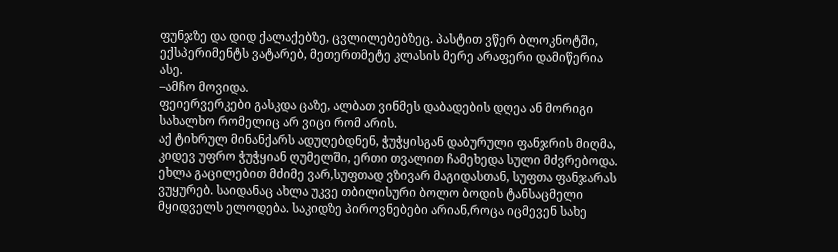ფუნჯზე და დიდ ქალაქებზე, ცვლილებებზეც. პასტით ვწერ ბლოკნოტში, ექსპერიმენტს ვატარებ, მეთერთმეტე კლასის მერე არაფერი დამიწერია ასე.
–ამჩო მოვიდა.
ფეიერვერკები გასკდა ცაზე, ალბათ ვინმეს დაბადების დღეა ან მორიგი სახალხო რომელიც არ ვიცი რომ არის.
აქ ტიხრულ მინანქარს ადუღებდნენ, ჭუჭყისგან დაბურული ფანჯრის მიღმა, კიდევ უფრო ჭუჭყიან ღუმელში, ერთი თვალით ჩამეხედა სული მძვრებოდა.
ეხლა გაცილებით მძიმე ვარ,სუფთად ვზივარ მაგიდასთან, სუფთა ფანჯარას ვუყურებ. საიდანაც ახლა უკვე თბილისური ბოლო ბოდის ტანსაცმელი მყიდველს ელოდება. საკიდზე პიროვნებები არიან,როცა იცმევენ სახე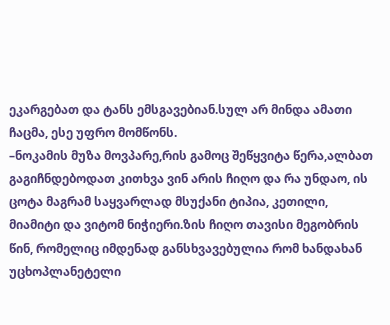ეკარგებათ და ტანს ემსგავებიან.სულ არ მინდა ამათი ჩაცმა, ესე უფრო მომწონს.
–ნოკამის მუზა მოვპარე,რის გამოც შეწყვიტა წერა,ალბათ გაგიჩნდებოდათ კითხვა ვინ არის ჩიღო და რა უნდაო, ის ცოტა მაგრამ საყვარლად მსუქანი ტიპია, კეთილი, მიამიტი და ვიტომ ნიჭიერი.ზის ჩიღო თავისი მეგობრის წინ, რომელიც იმდენად განსხვავებულია რომ ხანდახან უცხოპლანეტელი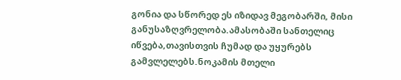გონია და სწორედ ეს იზიდავ მეგობარში, მისი განუსაზღვრელობა.ამასობაში სანთელიც იწვება,თავისთვის ჩუმად და უყურებს გამვლელებს.ნოკამის მთელი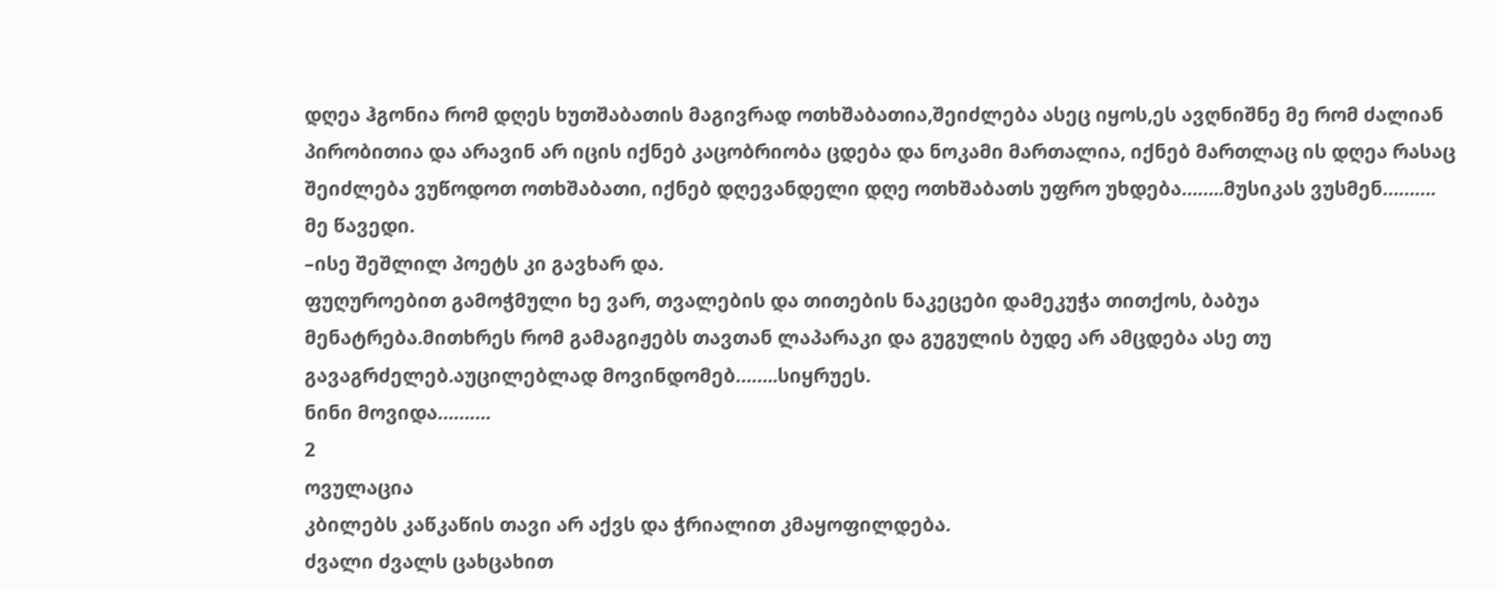დღეა ჰგონია რომ დღეს ხუთშაბათის მაგივრად ოთხშაბათია,შეიძლება ასეც იყოს,ეს ავღნიშნე მე რომ ძალიან პირობითია და არავინ არ იცის იქნებ კაცობრიობა ცდება და ნოკამი მართალია, იქნებ მართლაც ის დღეა რასაც შეიძლება ვუწოდოთ ოთხშაბათი, იქნებ დღევანდელი დღე ოთხშაბათს უფრო უხდება……..მუსიკას ვუსმენ……….
მე წავედი.
–ისე შეშლილ პოეტს კი გავხარ და.
ფუღუროებით გამოჭმული ხე ვარ, თვალების და თითების ნაკეცები დამეკუჭა თითქოს, ბაბუა მენატრება.მითხრეს რომ გამაგიჟებს თავთან ლაპარაკი და გუგულის ბუდე არ ამცდება ასე თუ გავაგრძელებ.აუცილებლად მოვინდომებ……..სიყრუეს.
ნინი მოვიდა……….
2
ოვულაცია
კბილებს კაწკაწის თავი არ აქვს და ჭრიალით კმაყოფილდება.
ძვალი ძვალს ცახცახით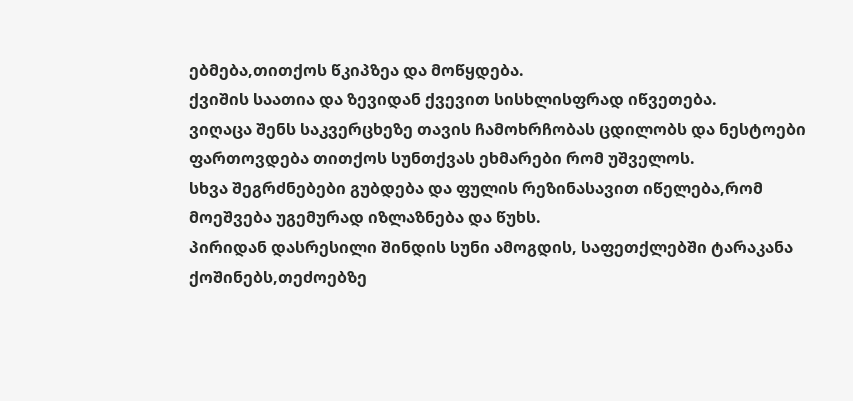ებმება,თითქოს წკიპზეა და მოწყდება.
ქვიშის საათია და ზევიდან ქვევით სისხლისფრად იწვეთება.
ვიღაცა შენს საკვერცხეზე თავის ჩამოხრჩობას ცდილობს და ნესტოები ფართოვდება თითქოს სუნთქვას ეხმარები რომ უშველოს.
სხვა შეგრძნებები გუბდება და ფულის რეზინასავით იწელება,რომ მოეშვება უგემურად იზლაზნება და წუხს.
პირიდან დასრესილი შინდის სუნი ამოგდის, საფეთქლებში ტარაკანა ქოშინებს,თეძოებზე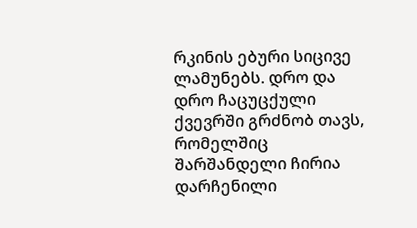რკინის ებური სიცივე ლამუნებს. დრო და დრო ჩაცუცქული ქვევრში გრძნობ თავს, რომელშიც შარშანდელი ჩირია დარჩენილი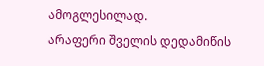ამოგლესილად.
არაფერი შველის დედამიწის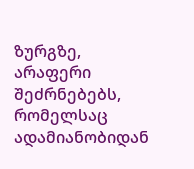ზურგზე, არაფერი შეძრნებებს, რომელსაც ადამიანობიდან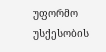უფორმო უსქესობის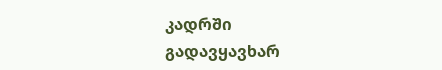კადრში გადავყავხარ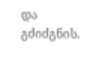და გძიძგნის.